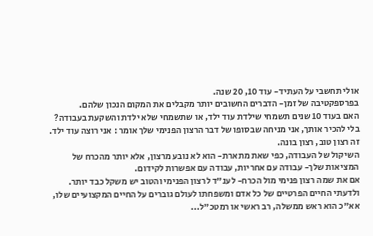אולי תחשבי על העתיד- עוד 10, 20 שנה.
בפרספקטיבה של זמן- הדברים החשובים יותר מקבלים את המקום הנכון שלהם.
האם בעוד 10 שנים תשמחי שילדת עוד ילד, או שתשמחי שלא ילדת והשקעת בעבודה?
בלי להכיר אותך, אני מניחה שבסופו של דבר הרצון הפנימי שלך אומר : אני רוצה עוד ילד.
זה רצון טוב, רצון בונה.
השיקול של העבודה, כפי שאת מתארת- הוא לא נובע מרצון, אלא יותר מהכרח של המציאות שלך- עבודה עם אחריות, עבודה עם אפשרות לקידום.
אם את שמה רצון פנימי מול הכרח- לענ"ד לרצון הפנימי והטוב יש משקל כבד יותר.
ולדעתי החיים הפרטיים של כל אדם ומשפחתו לעולם גוברים על החיים המקצועיים שלו, אא"כ הוא ראש ממשלה, רב ראשי או רמטכ"ל...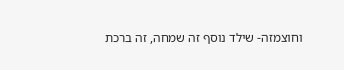וחוצמזה- שילד נוסף זה שמחה, זה ברכת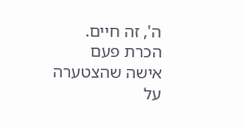ה', זה חיים. הכרת פעם אישה שהצטערה על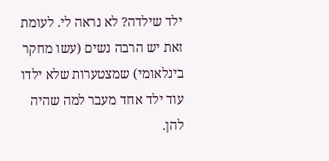ילד שילדה? לא נראה לי. לעומת זאת יש הרבה נשים (עשו מחקר בינלאומי) שמצטערות שלא ילדו עוד ילד אחד מעבר למה שהיה להן.